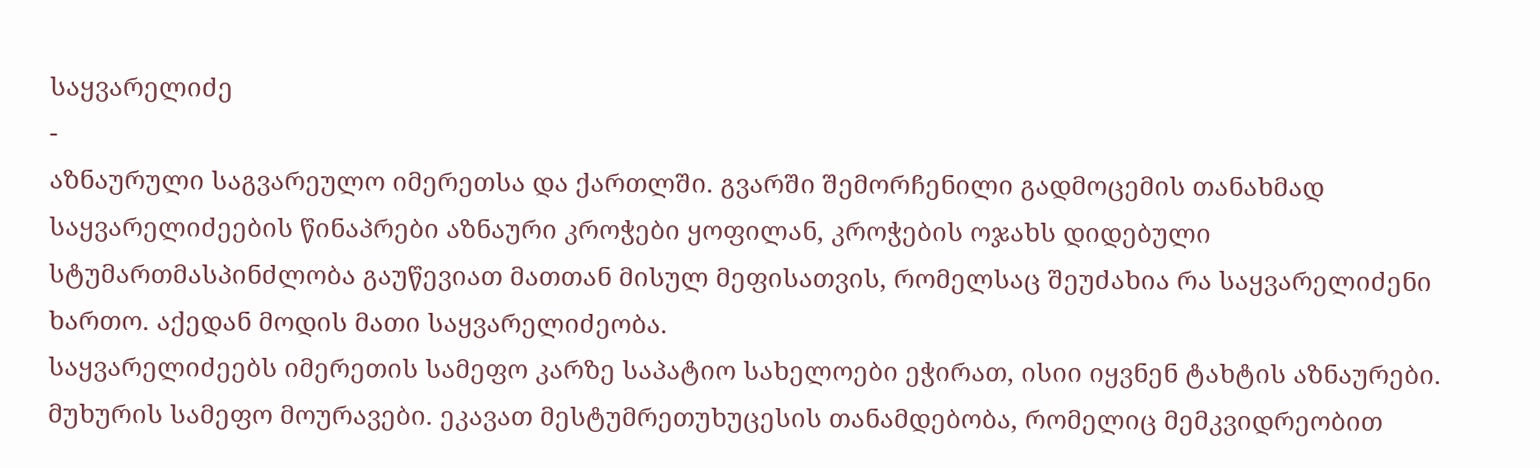საყვარელიძე
-
აზნაურული საგვარეულო იმერეთსა და ქართლში. გვარში შემორჩენილი გადმოცემის თანახმად საყვარელიძეების წინაპრები აზნაური კროჭები ყოფილან, კროჭების ოჯახს დიდებული სტუმართმასპინძლობა გაუწევიათ მათთან მისულ მეფისათვის, რომელსაც შეუძახია რა საყვარელიძენი ხართო. აქედან მოდის მათი საყვარელიძეობა.
საყვარელიძეებს იმერეთის სამეფო კარზე საპატიო სახელოები ეჭირათ, ისიი იყვნენ ტახტის აზნაურები. მუხურის სამეფო მოურავები. ეკავათ მესტუმრეთუხუცესის თანამდებობა, რომელიც მემკვიდრეობით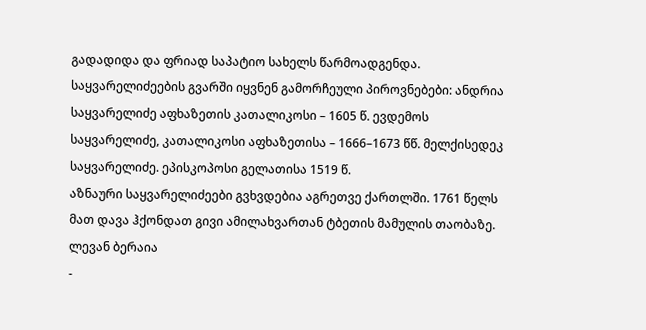გადადიდა და ფრიად საპატიო სახელს წარმოადგენდა.
საყვარელიძეების გვარში იყვნენ გამორჩეული პიროვნებები: ანდრია საყვარელიძე აფხაზეთის კათალიკოსი – 1605 წ. ევდემოს საყვარელიძე, კათალიკოსი აფხაზეთისა – 1666–1673 წწ. მელქისედეკ საყვარელიძე. ეპისკოპოსი გელათისა 1519 წ.
აზნაური საყვარელიძეები გვხვდებია აგრეთვე ქართლში. 1761 წელს მათ დავა ჰქონდათ გივი ამილახვართან ტბეთის მამულის თაობაზე.
ლევან ბერაია
-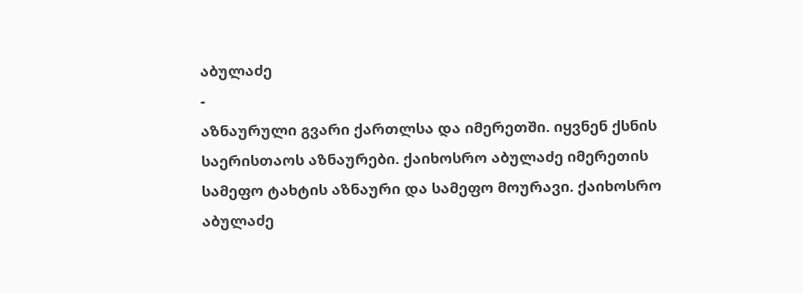აბულაძე
-
აზნაურული გვარი ქართლსა და იმერეთში. იყვნენ ქსნის საერისთაოს აზნაურები. ქაიხოსრო აბულაძე იმერეთის სამეფო ტახტის აზნაური და სამეფო მოურავი. ქაიხოსრო აბულაძე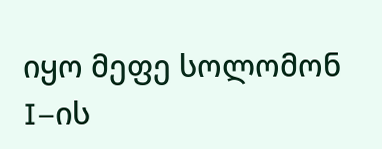იყო მეფე სოლომონ I–ის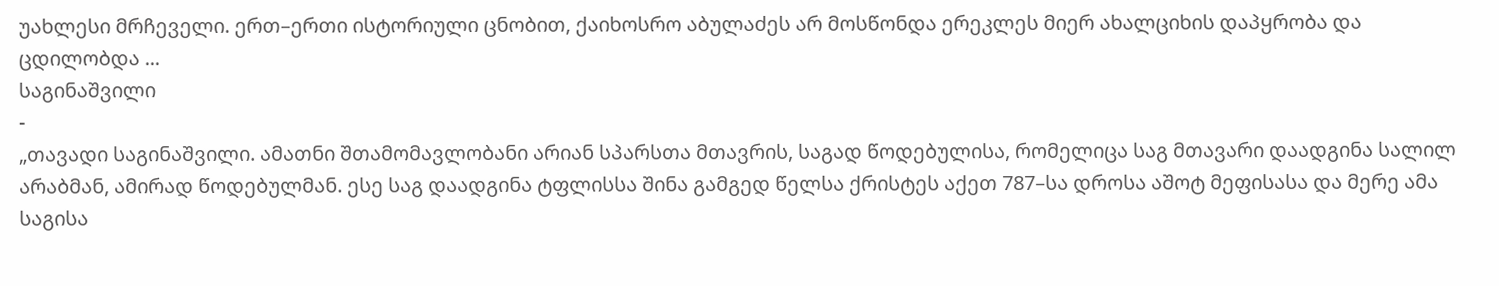უახლესი მრჩეველი. ერთ–ერთი ისტორიული ცნობით, ქაიხოსრო აბულაძეს არ მოსწონდა ერეკლეს მიერ ახალციხის დაპყრობა და ცდილობდა ...
საგინაშვილი
-
„თავადი საგინაშვილი. ამათნი შთამომავლობანი არიან სპარსთა მთავრის, საგად წოდებულისა, რომელიცა საგ მთავარი დაადგინა სალილ არაბმან, ამირად წოდებულმან. ესე საგ დაადგინა ტფლისსა შინა გამგედ წელსა ქრისტეს აქეთ 787–სა დროსა აშოტ მეფისასა და მერე ამა საგისა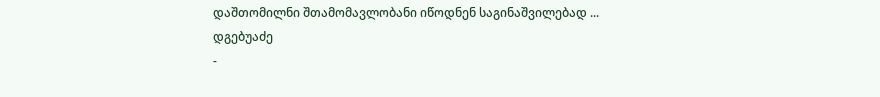დაშთომილნი შთამომავლობანი იწოდნენ საგინაშვილებად ...
დგებუაძე
-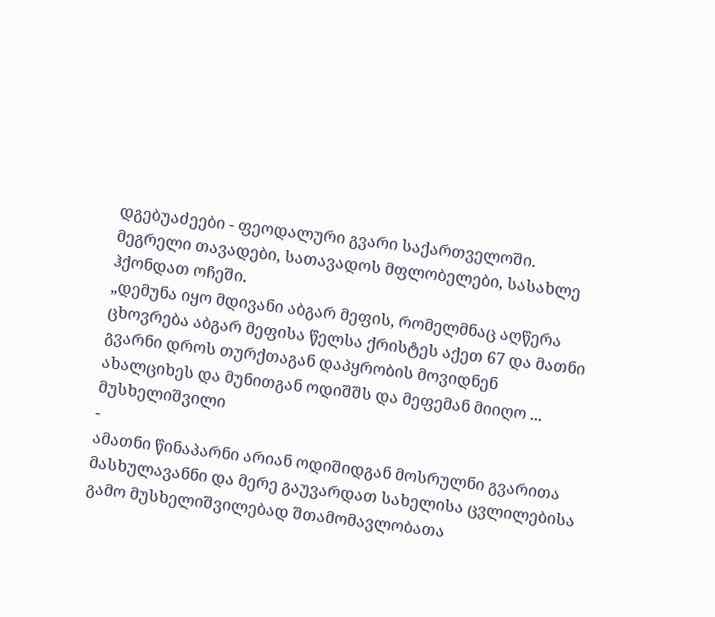დგებუაძეები - ფეოდალური გვარი საქართველოში. მეგრელი თავადები, სათავადოს მფლობელები, სასახლე ჰქონდათ ოჩეში.
„დემუნა იყო მდივანი აბგარ მეფის, რომელმნაც აღწერა ცხოვრება აბგარ მეფისა წელსა ქრისტეს აქეთ 67 და მათნი გვარნი დროს თურქთაგან დაპყრობის მოვიდნენ ახალციხეს და მუნითგან ოდიშშს და მეფემან მიიღო ...
მუსხელიშვილი
-
ამათნი წინაპარნი არიან ოდიშიდგან მოსრულნი გვარითა მასხულავანნი და მერე გაუვარდათ სახელისა ცვლილებისა გამო მუსხელიშვილებად შთამომავლობათა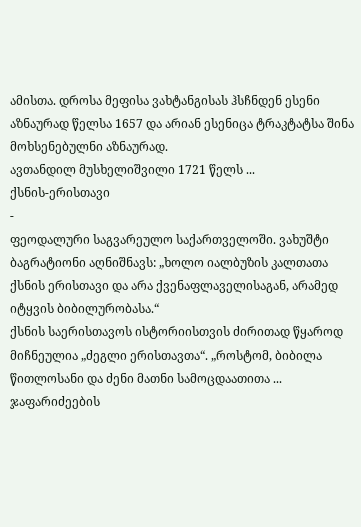ამისთა. დროსა მეფისა ვახტანგისას ჰსჩნდენ ესენი აზნაურად წელსა 1657 და არიან ესენიცა ტრაკტატსა შინა მოხსენებულნი აზნაურად.
ავთანდილ მუსხელიშვილი 1721 წელს ...
ქსნის-ერისთავი
-
ფეოდალური საგვარეულო საქართველოში. ვახუშტი ბაგრატიონი აღნიშნავს: „ხოლო იალბუზის კალთათა ქსნის ერისთავი და არა ქვენაფლაველისაგან, არამედ იტყვის ბიბილურობასა.“
ქსნის საერისთავოს ისტორიისთვის ძირითად წყაროდ მიჩნეულია „ძეგლი ერისთავთა“. „როსტომ, ბიბილა წითლოსანი და ძენი მათნი სამოცდაათითა ...
ჯაფარიძეების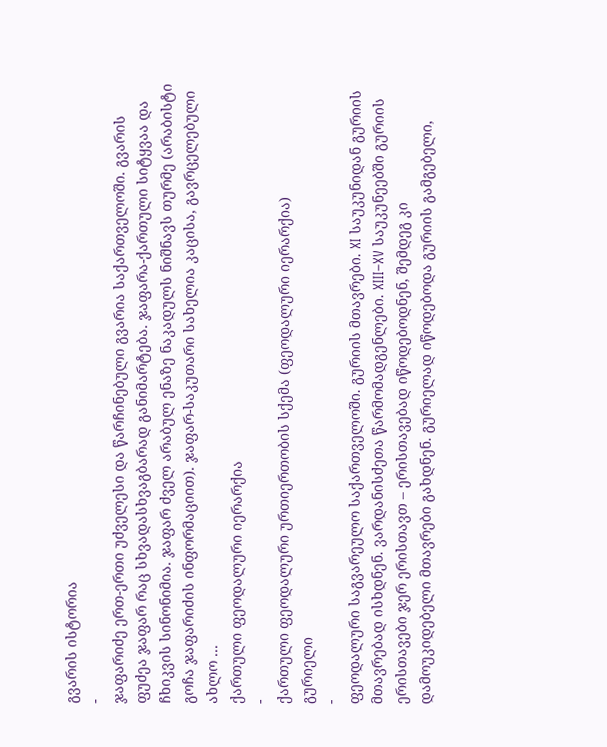გვარის ისტორია
-
ჯაფარიძე ერთ-ერთი უძველესი და წარჩინებული გვარია საქართველოში. გვარის ფუძეა ჯაფარ რაც სხვადასხვაგბარად განიმარტება. ჯაფარა-ქართული სიტყვაა და ჩხიკვის სინონიმია. ჯაფარ ძველ არაბულ ენაზე ნაკადულს ნიშნავს თურმე (არაბისტი გოჩა ჯაფარიძის ინფორმაციით). ჯაფარ-საკუთარი სახელია კაცისა, გავრცელებული ახლო ...
ქართული ფეოდალური იერარქია
-
ქართული ფეოდალური ურთიერთობის სქემა (ფეოდალური იერარქია)
გურიელი
-
ფეოდალური საგვარეულო საქართველოში. გურიის მთავრები. XI საუკუნიდან გურიის მთავრებად ისხდნენ. ვარდანისძეთა წარმომადგენლები. XIII–XV საუკუნეებში გურიის ერისთავები ჯერ ერისთავთ – ერისთავებად იწოდებოდნენ, შემდეგ კი დამოუკიდებელი მთავრები გახდნენ. გურიელად იწოდებოდა გურიის გამგებელი,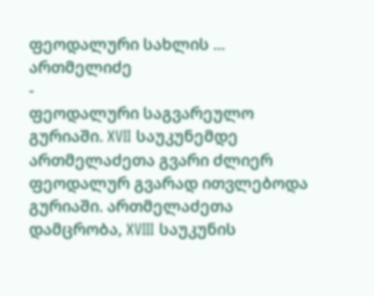ფეოდალური სახლის ...
ართმელიძე
-
ფეოდალური საგვარეულო გურიაში. XVII საუკუნემდე ართმელაძეთა გვარი ძლიერ ფეოდალურ გვარად ითვლებოდა გურიაში. ართმელაძეთა დამცრობა, XVIII საუკუნის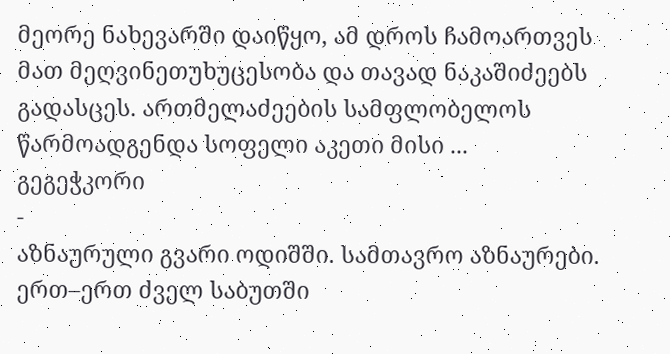მეორე ნახევარში დაიწყო, ამ დროს ჩამოართვეს მათ მეღვინეთუხუცესობა და თავად ნაკაშიძეებს გადასცეს. ართმელაძეების სამფლობელოს წარმოადგენდა სოფელი აკეთი მისი ...
გეგეჭკორი
-
აზნაურული გვარი ოდიშში. სამთავრო აზნაურები. ერთ–ერთ ძველ საბუთში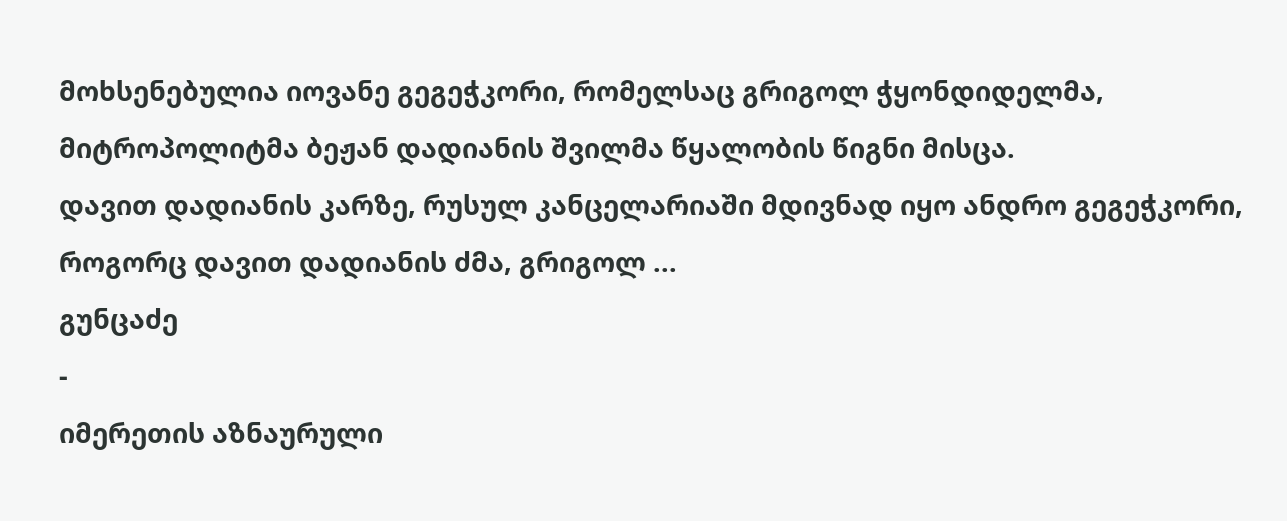მოხსენებულია იოვანე გეგეჭკორი, რომელსაც გრიგოლ ჭყონდიდელმა, მიტროპოლიტმა ბეჟან დადიანის შვილმა წყალობის წიგნი მისცა.
დავით დადიანის კარზე, რუსულ კანცელარიაში მდივნად იყო ანდრო გეგეჭკორი, როგორც დავით დადიანის ძმა, გრიგოლ ...
გუნცაძე
-
იმერეთის აზნაურული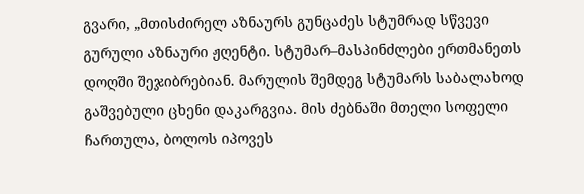გვარი, „მთისძირელ აზნაურს გუნცაძეს სტუმრად სწვევი გურული აზნაური ჟღენტი. სტუმარ–მასპინძლები ერთმანეთს დოღში შეჯიბრებიან. მარულის შემდეგ სტუმარს საბალახოდ გაშვებული ცხენი დაკარგვია. მის ძებნაში მთელი სოფელი ჩართულა, ბოლოს იპოვეს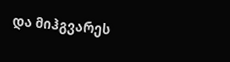და მიჰგვარეს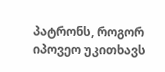პატრონს, როგორ იპოვეო უკითხავს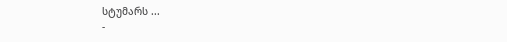სტუმარს ...
-